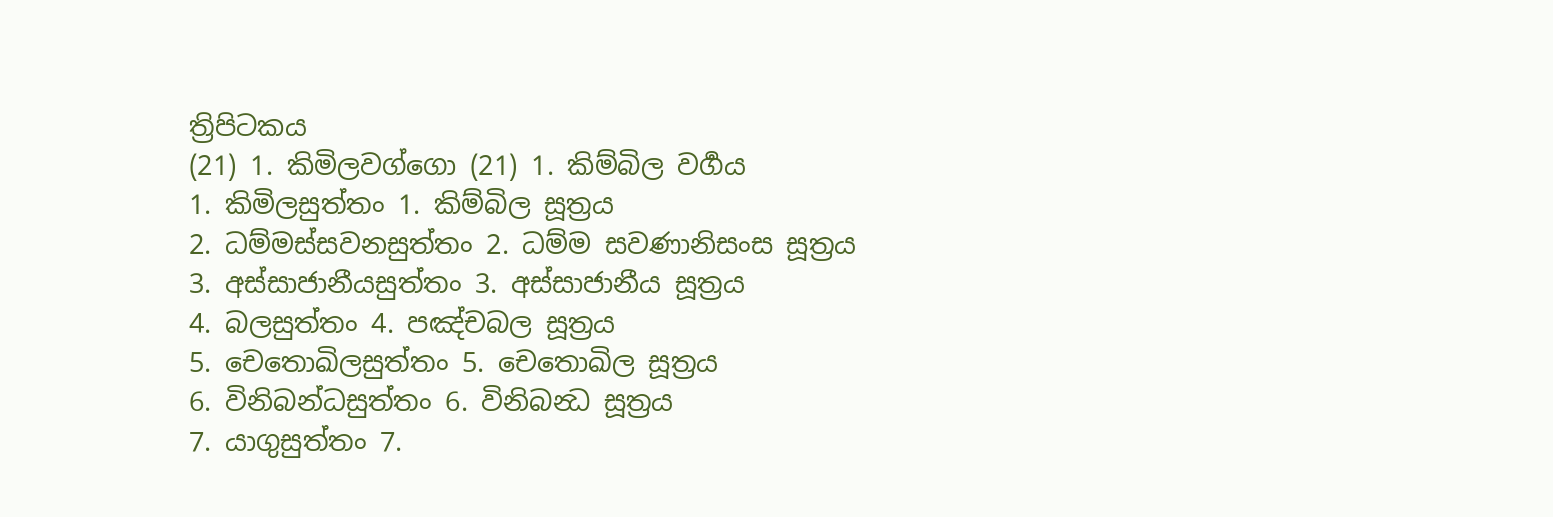ත්‍රිපිටකය
(21) 1. කිමිලවග්ගො (21) 1. කිම්බිල වර්‍ගය
1. කිමිලසුත්තං 1. කිම්බිල සූත්‍රය
2. ධම්මස්සවනසුත්තං 2. ධම්ම සවණානිසංස සූත්‍රය
3. අස්සාජානීයසුත්තං 3. අස්සාජානීය සූත්‍රය
4. බලසුත්තං 4. පඤ්චබල සූත්‍රය
5. චෙතොඛිලසුත්තං 5. චෙතොඛිල සූත්‍රය
6. විනිබන්ධසුත්තං 6. විනිබන්‍ධ සූත්‍රය
7. යාගුසුත්තං 7.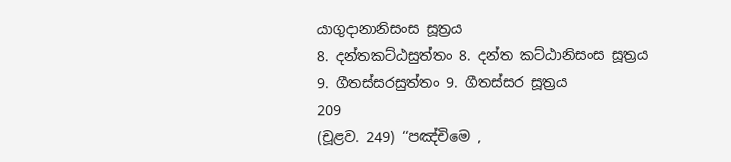යාගුදානානිසංස සූත්‍රය
8. දන්තකට්ඨසුත්තං 8. දන්ත කට්ඨානිසංස සූත්‍රය
9. ගීතස්සරසුත්තං 9. ගීතස්සර සූත්‍රය
209
(චූළව. 249) ‘‘පඤ්චිමෙ ,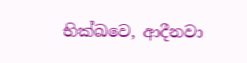භික්ඛවෙ, ආදීනවා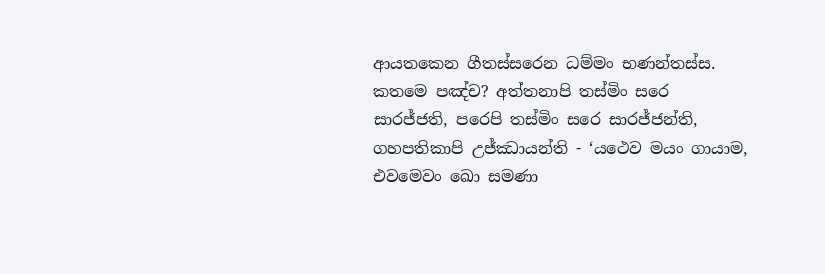ආයතකෙන ගීතස්සරෙන ධම්මං භණන්තස්ස. කතමෙ පඤ්ච? අත්තනාපි තස්මිං සරෙ සාරජ්ජති, පරෙපි තස්මිං සරෙ සාරජ්ජන්ති, ගහපතිකාපි උජ්ඣායන්ති - ‘යථෙව මයං ගායාම, එවමෙවං ඛො සමණා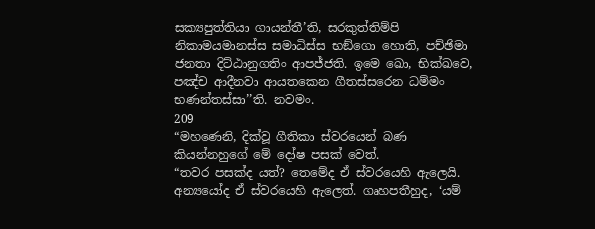සක්‍යපුත්තියා ගායන්තී’ති, සරකුත්තිම්පි නිකාමයමානස්ස සමාධිස්ස භඞ්ගො හොති, පච්ඡිමා ජනතා දිට්ඨානුගතිං ආපජ්ජති. ඉමෙ ඛො, භික්ඛවෙ, පඤ්ච ආදීනවා ආයතකෙන ගීතස්සරෙන ධම්මං භණන්තස්සා’’ති. නවමං.
209
“මහණෙනි, දික්වූ ගීතිකා ස්වරයෙන් බණ කියන්නහුගේ මේ දෝෂ පසක් වෙත්.
“තවර පසක්ද යත්? තෙමේද ඒ ස්වරයෙහි ඇලෙයි. අන්‍යයෝද ඒ ස්වරයෙහි ඇලෙත්. ගෘහපතීහුද, ‘යම්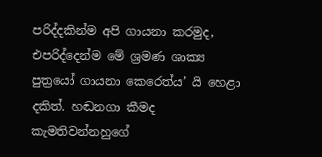පරිද්දකින්ම අපි ගායනා කරමුද, එපරිද්දෙන්ම මේ ශ්‍රමණ ශාක්‍ය පුත්‍රයෝ ගායනා කෙරෙත්ය’ යි හෙළා දකිත්. හඬනගා කීමද කැමතිවන්නහුගේ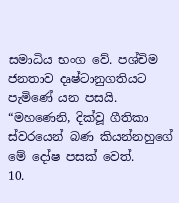සමාධිය භංග වේ. පශ්චිම ජනතාව දෘෂ්ටානුගතියට පැමිණේ යන පසයි.
“මහණෙනි, දික්වූ ගීතිකා ස්වරයෙන් බණ කියන්නහුගේ මේ දෝෂ පසක් වෙත්.
10.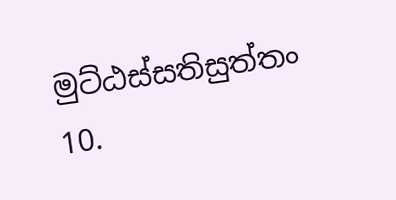මුට්ඨස්සතිසුත්තං 10.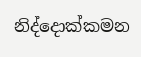නිද්දොක්කමන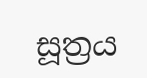සූත්‍රය